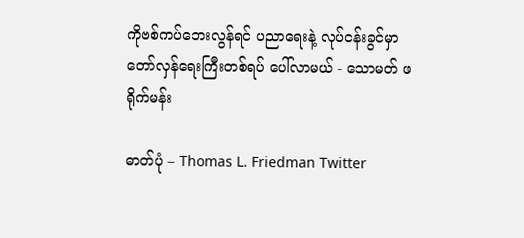ကိုဗစ်ကပ်ဘေးလွန်ရင် ပညာရေးနဲ့ လုပ်ငန်းခွင်မှာ တော်လှန်ရေးကြီးတစ်ရပ် ပေါ်လာမယ် - သောမတ် ဖရိုက်မန်း

ဓာတ်ပုံ – Thomas L. Friedman Twitter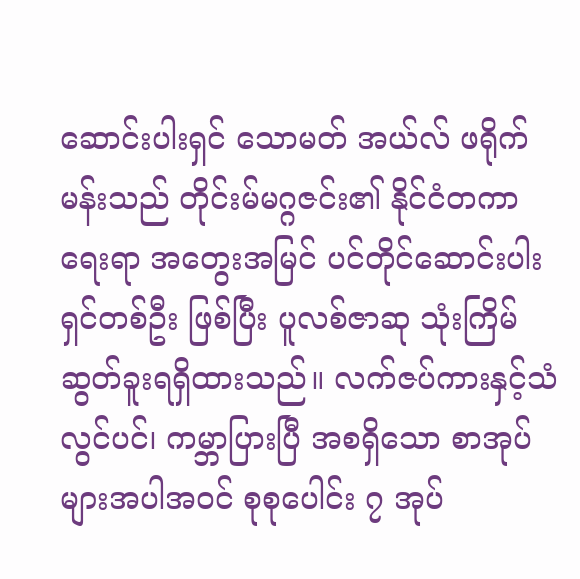ဆောင်းပါးရှင် သောမတ် အယ်လ် ဖရိုက်မန်းသည် တိုင်းမ်မဂ္ဂဇင်း၏ နိုင်ငံတကာရေးရာ အတွေးအမြင် ပင်တိုင်ဆောင်းပါးရှင်တစ်ဦး ဖြစ်ပြီး ပူလစ်ဇာဆု သုံးကြိမ်ဆွတ်ခူးရရှိထားသည်။ လက်ဇပ်ကားနှင့်သံလွင်ပင်၊ ကမ္ဘာပြားပြီ အစရှိသော စာအုပ်များအပါအဝင် စုစုပေါင်း ၇ အုပ်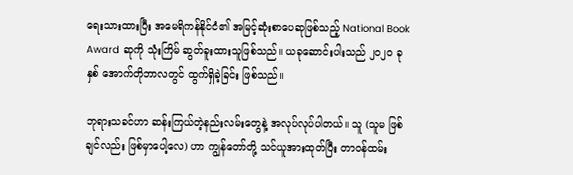ရေးသားထားပြီး အမေရိကန်နိုင်ငံ၏ အမြင့်ဆုံးစာပေဆုဖြစ်သည့် National Book Award ဆုကို သုံးကြိမ် ဆွတ်ခူးထားသူဖြစ်သည်။ ယခုဆောင်းပါးသည် ၂၀၂၀ ခုနှစ် အောက်တိုဘာလတွင် ထွက်ရှိခဲ့ခြင်း ဖြစ်သည်။

ဘုရားသခင်ဟာ ဆန်းကြယ်တဲ့နည်းလမ်းတွေနဲ့ အလုပ်လုပ်ပါတယ်။ သူ (သူမ ဖြစ်ချင်လည်း ဖြစ်မှာပေါ့လေ) ဟာ ကျွန်တော်တို့ သင်ယူအားထုတ်ပြီး တာဝန်ထမ်း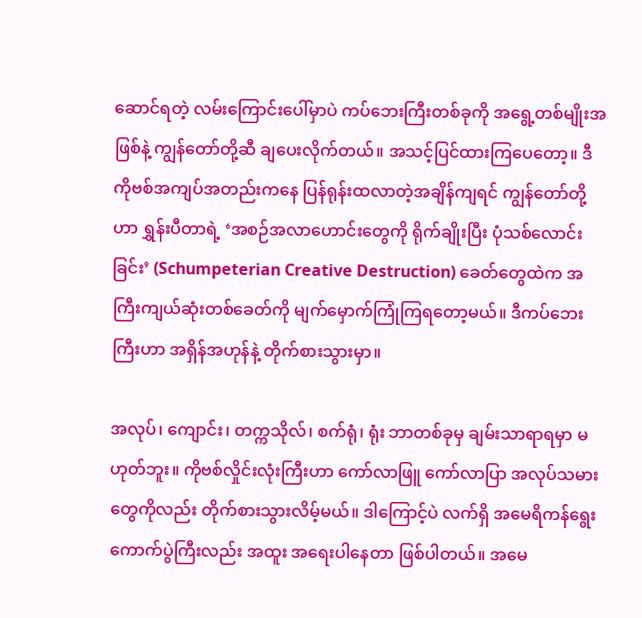ဆောင်ရတဲ့ လမ်းကြောင်းပေါ်မှာပဲ ကပ်ဘေးကြီးတစ်ခုကို အရွေ့တစ်မျိုးအဖြစ်နဲ့ ကျွန်တော်တို့ဆီ ချပေးလိုက်တယ်။ အသင့်ပြင်ထားကြပေတော့။ ဒီ ကိုဗစ်အကျပ်အတည်းကနေ ပြန်ရုန်းထလာတဲ့အချိန်ကျရင် ကျွန်တော်တို့ဟာ ရွှန်းပီတာရဲ့ ‘အစဉ်အလာဟောင်းတွေကို ရိုက်ချိုးပြီး ပုံသစ်လောင်းခြင်း’ (Schumpeterian Creative Destruction) ခေတ်တွေထဲက အကြီးကျယ်ဆုံးတစ်ခေတ်ကို မျက်မှောက်ကြုံကြရတော့မယ်။ ဒီကပ်ဘေးကြီးဟာ အရှိန်အဟုန်နဲ့ တိုက်စားသွားမှာ။

အလုပ်၊ ကျောင်း၊ တက္ကသိုလ်၊ စက်ရုံ၊ ရုံး ဘာတစ်ခုမှ ချမ်းသာရာရမှာ မဟုတ်ဘူး။ ကိုဗစ်လှိုင်းလုံးကြီးဟာ ကော်လာဖြူ ကော်လာပြာ အလုပ်သမားတွေကိုလည်း တိုက်စားသွားလိမ့်မယ်။ ဒါကြောင့်ပဲ လက်ရှိ အမေရိကန်ရွေးကောက်ပွဲကြီးလည်း အထူး အရေးပါနေတာ ဖြစ်ပါတယ်။ အမေ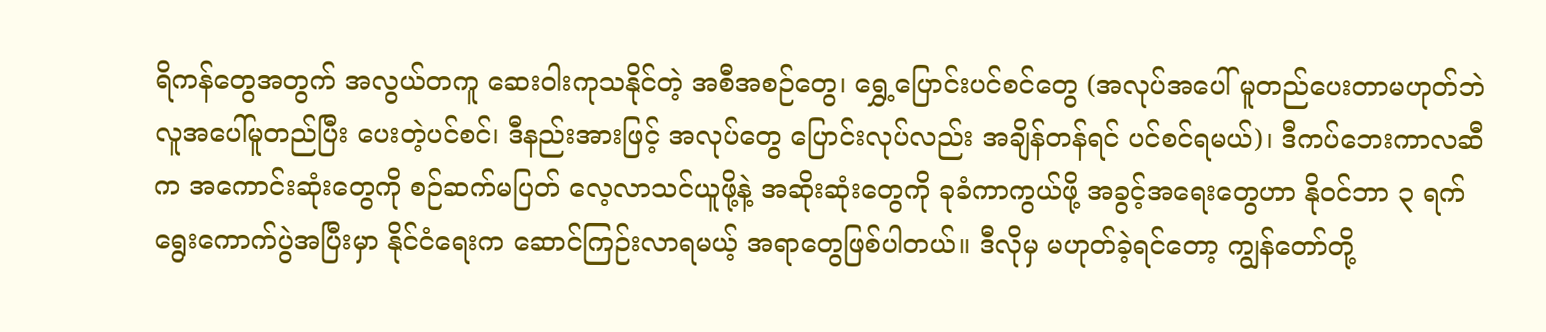ရိကန်တွေအတွက် အလွယ်တကူ ဆေးဝါးကုသနိုင်တဲ့ အစီအစဉ်တွေ၊ ရွှေ့ပြောင်းပင်စင်တွေ (အလုပ်အပေါ် မူတည်ပေးတာမဟုတ်ဘဲ လူအပေါ်မူတည်ပြီး ပေးတဲ့ပင်စင်၊ ဒီနည်းအားဖြင့် အလုပ်တွေ ပြောင်းလုပ်လည်း အချိန်တန်ရင် ပင်စင်ရမယ်)၊ ဒီကပ်ဘေးကာလဆီက အကောင်းဆုံးတွေကို စဉ်ဆက်မပြတ် လေ့လာသင်ယူဖို့နဲ့ အဆိုးဆုံးတွေကို ခုခံကာကွယ်ဖို့ အခွင့်အရေးတွေဟာ နိုဝင်ဘာ ၃ ရက် ရွေးကောက်ပွဲအပြီးမှာ နိုင်ငံရေးက ဆောင်ကြဉ်းလာရမယ့် အရာတွေဖြစ်ပါတယ်။ ဒီလိုမှ မဟုတ်ခဲ့ရင်တော့ ကျွန်တော်တို့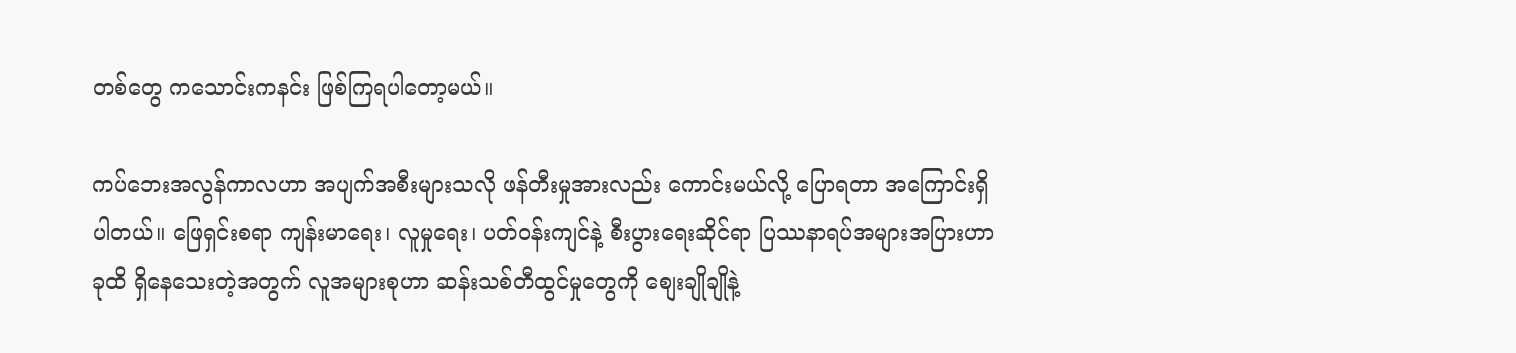တစ်တွေ ကသောင်းကနင်း ဖြစ်ကြရပါတော့မယ်။

ကပ်ဘေးအလွန်ကာလဟာ အပျက်အစီးများသလို ဖန်တီးမှုအားလည်း ကောင်းမယ်လို့ ပြောရတာ အကြောင်းရှိပါတယ်။ ဖြေရှင်းစရာ ကျန်းမာရေး၊ လူမှုရေး၊ ပတ်ဝန်းကျင်နဲ့ စီးပွားရေးဆိုင်ရာ ပြဿနာရပ်အများအပြားဟာ ခုထိ ရှိနေသေးတဲ့အတွက် လူအများစုဟာ ဆန်းသစ်တီထွင်မှုတွေကို စျေးချိုချိုနဲ့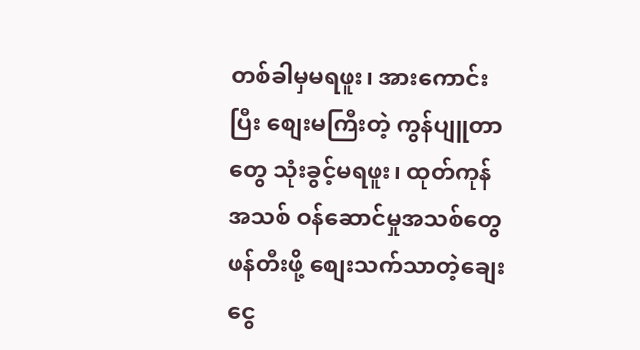တစ်ခါမှမရဖူး၊ အားကောင်းပြီး စျေးမကြီးတဲ့ ကွန်ပျူတာတွေ သုံးခွင့်မရဖူး၊ ထုတ်ကုန်အသစ် ဝန်ဆောင်မှုအသစ်တွေ ဖန်တီးဖို့ စျေးသက်သာတဲ့ချေးငွေ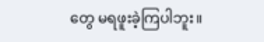တွေ မရဖူးခဲ့ကြပါဘူး။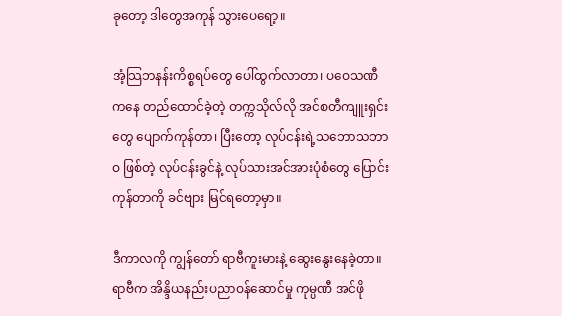ခုတော့ ဒါတွေအကုန် သွားပေရော့။

အံ့သြဘနန်းကိစ္စရပ်တွေ ပေါ်ထွက်လာတာ၊ ပဝေသဏီကနေ တည်ထောင်ခဲ့တဲ့ တက္ကသိုလ်လို အင်စတီကျူးရှင်းတွေ ပျောက်ကုန်တာ၊ ပြီးတော့ လုပ်ငန်းရဲ့သဘောသဘာဝ ဖြစ်တဲ့ လုပ်ငန်းခွင်နဲ့ လုပ်သားအင်အားပုံစံတွေ ပြောင်းကုန်တာကို ခင်ဗျား မြင်ရတော့မှာ။

ဒီကာလကို ကျွန်တော် ရာဗီကူးမားနဲ့ ဆွေးနွေးနေခဲ့တာ။ ရာဗီက အိန္ဒိယနည်းပညာဝန်ဆောင်မှု ကုမ္ပဏီ အင်ဖို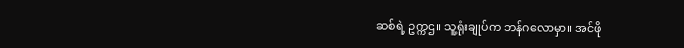ဆစ်ရဲ့ ဥက္ကဌ။ သူ့ရုံးချုပ်က ဘန်ဂလောမှာ။ အင်ဖို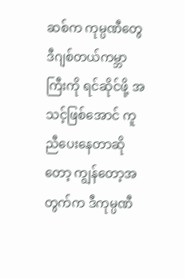ဆစ်က ကုမ္ပဏီတွေ ဒီဂျစ်တယ်ကမ္ဘာကြီးကို ရင်ဆိုင်ဖို့ အသင့်ဖြစ်အောင် ကူညီပေးနေတာဆိုတော့ ကျွန်တော့အတွက်က ဒီကုမ္ပဏီ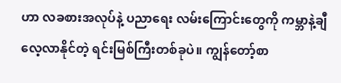ဟာ လခစားအလုပ်နဲ့ ပညာရေး လမ်းကြောင်းတွေကို ကမ္ဘာနဲ့ချီလေ့လာနိုင်တဲ့ ရင်းမြစ်ကြီးတစ်ခုပဲ။ ကျွန်တော့်စာ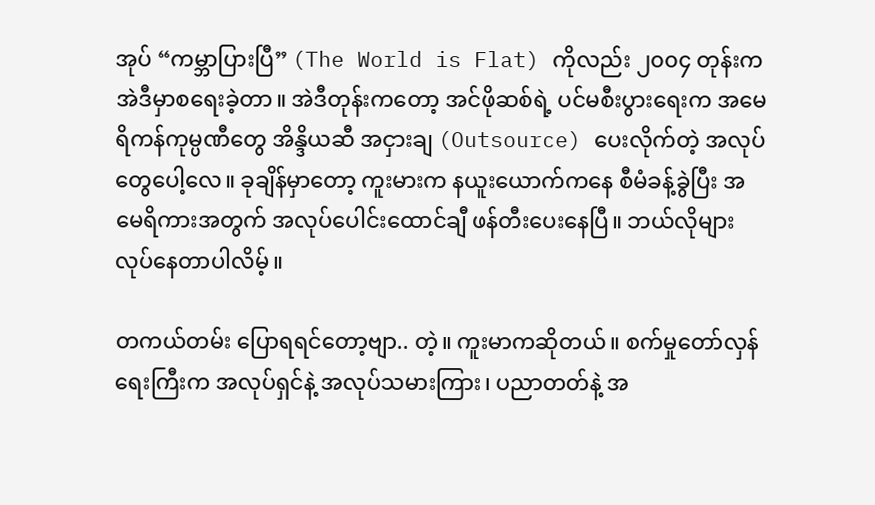အုပ် “ကမ္ဘာပြားပြီ” (The World is Flat) ကိုလည်း ၂၀၀၄ တုန်းက အဲဒီမှာစရေးခဲ့တာ။ အဲဒီတုန်းကတော့ အင်ဖိုဆစ်ရဲ့ ပင်မစီးပွားရေးက အမေရိကန်ကုမ္ပဏီတွေ အိန္ဒိယဆီ အငှားချ (Outsource) ပေးလိုက်တဲ့ အလုပ်တွေပေါ့လေ။ ခုချိန်မှာတော့ ကူးမားက နယူးယောက်ကနေ စီမံခန့်ခွဲပြီး အမေရိကားအတွက် အလုပ်ပေါင်းထောင်ချီ ဖန်တီးပေးနေပြီ။ ဘယ်လိုများ လုပ်နေတာပါလိမ့်။

တကယ်တမ်း ပြောရရင်တော့ဗျာ.. တဲ့။ ကူးမာကဆိုတယ်။ စက်မှုတော်လှန်ရေးကြီးက အလုပ်ရှင်နဲ့ အလုပ်သမားကြား၊ ပညာတတ်နဲ့ အ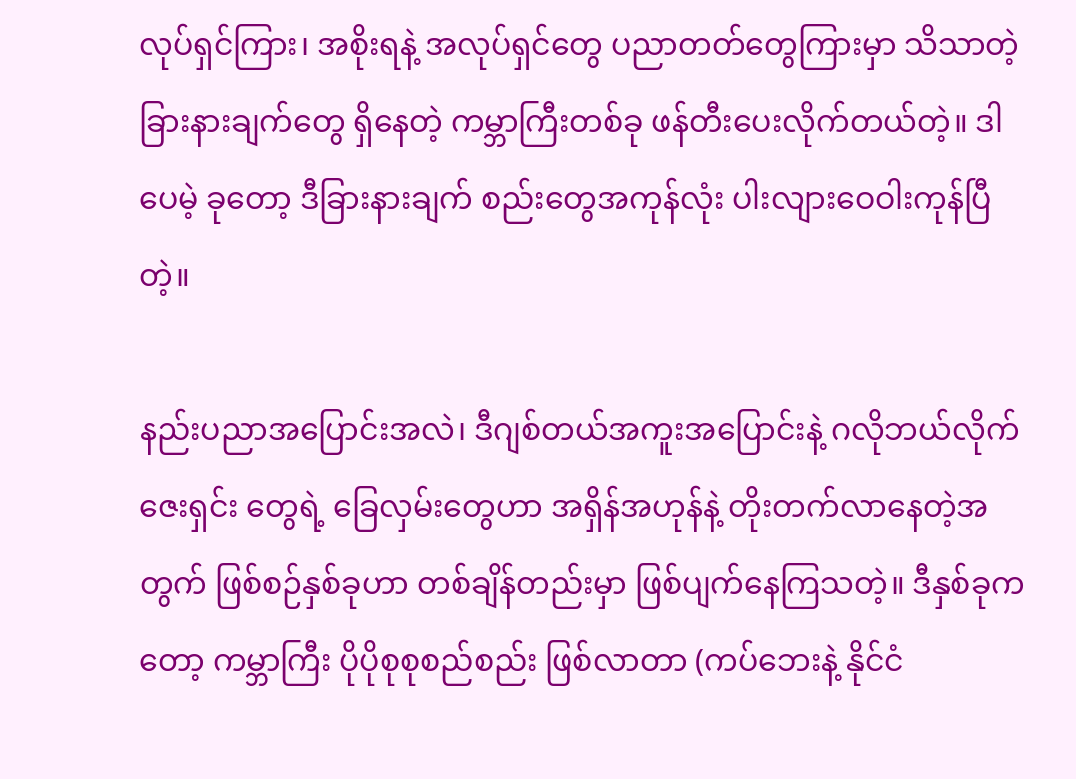လုပ်ရှင်ကြား၊ အစိုးရနဲ့ အလုပ်ရှင်တွေ ပညာတတ်တွေကြားမှာ သိသာတဲ့ခြားနားချက်တွေ ရှိနေတဲ့ ကမ္ဘာကြီးတစ်ခု ဖန်တီးပေးလိုက်တယ်တဲ့။ ဒါပေမဲ့ ခုတော့ ဒီခြားနားချက် စည်းတွေအကုန်လုံး ပါးလျားဝေဝါးကုန်ပြီတဲ့။

နည်းပညာအပြောင်းအလဲ၊ ဒီဂျစ်တယ်အကူးအပြောင်းနဲ့ ဂလိုဘယ်လိုက်ဇေးရှင်း တွေရဲ့ ခြေလှမ်းတွေဟာ အရှိန်အဟုန်နဲ့ တိုးတက်လာနေတဲ့အတွက် ဖြစ်စဉ်နှစ်ခုဟာ တစ်ချိန်တည်းမှာ ဖြစ်ပျက်နေကြသတဲ့။ ဒီနှစ်ခုကတော့ ကမ္ဘာကြီး ပိုပိုစုစုစည်စည်း ဖြစ်လာတာ (ကပ်ဘေးနဲ့ နိုင်ငံ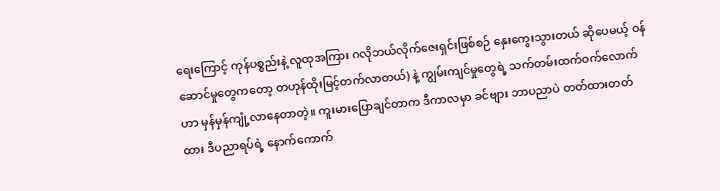ရေးကြောင့် ကုန်ပစ္စည်းနဲ့ လူထုအကြား ဂလိုဘယ်လိုက်ဇေးရှင်းဖြစ်စဉ် နှေးကွေးသွားတယ် ဆိုပေမယ့် ဝန်ဆောင်မှုတွေကတော့ တဟုန်ထိုးမြင့်တက်လာတယ်) နဲ့ ကျွမ်းကျင်မှုတွေရဲ့ သက်တမ်းထက်ဝက်လောက်ဟာ မှန်မှန်ကျုံ့လာနေတာတဲ့။ ကူးမားပြောချင်တာက ဒီကာလမှာ ခင်ဗျား ဘာပညာပဲ တတ်ထားတတ်ထား ဒီပညာရပ်ရဲ့ နောက်ကောက်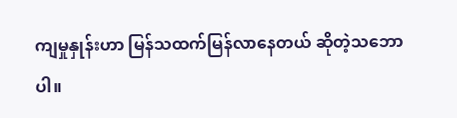ကျမှုနှုန်းဟာ မြန်သထက်မြန်လာနေတယ် ဆိုတဲ့သဘောပါ။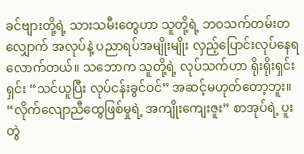ခင်ဗျားတို့ရဲ့ သားသမီးတွေဟာ သူတို့ရဲ့ ဘဝသက်တမ်းတလျှောက် အလုပ်နဲ့ ပညာရပ်အမျိုးမျိုး လှည့်ပြောင်းလုပ်နေရလောက်တယ်။ သဘောက သူတို့ရဲ့ လုပ်သက်ဟာ ရိုးရိုးရှင်းရှင်း “သင်ယူပြီး လုပ်ငန်းခွင်ဝင်” အဆင့်မဟုတ်တော့ဘူး။ “လိုက်လျောညီထွေဖြစ်မှုရဲ့ အကျိုးကျေးဇူး” စာအုပ်ရဲ့ ပူးတွဲ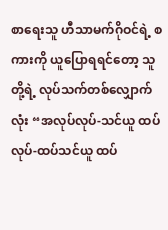စာရေးသူ ဟီသာမက်ဂိုဝင်ရဲ့ စကားကို ယူပြောရရင်တော့ သူတို့ရဲ့ လုပ်သက်တစ်လျှောက်လုံး “အလုပ်လုပ်-သင်ယူ ထပ်လုပ်-ထပ်သင်ယူ ထပ်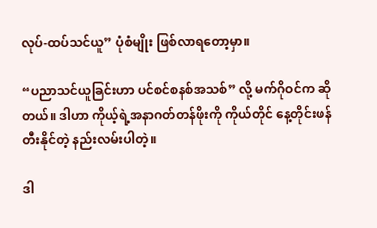လုပ်-ထပ်သင်ယူ” ပုံစံမျိုး ဖြစ်လာရတော့မှာ။

“ပညာသင်ယူခြင်းဟာ ပင်စင်စနစ်အသစ်” လို့ မက်ဂိုဝင်က ဆိုတယ်။ ဒါဟာ ကိုယ့်ရဲ့အနာဂတ်တန်ဖိုးကို ကိုယ်တိုင် နေ့တိုင်းဖန်တီးနိုင်တဲ့ နည်းလမ်းပါတဲ့။

ဒါ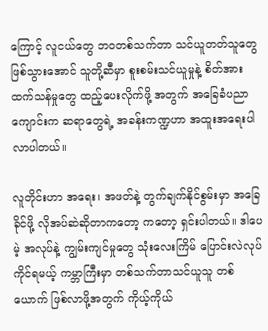ကြောင့် လူငယ်တွေ ဘဝတစ်သက်တာ သင်ယူတတ်သူတွေ ဖြစ်သွားအောင် သူတို့ဆီမှာ စူးစမ်းသင်ယူမှုနဲ့ စိတ်အားထက်သန်မှုတွေ ထည့်ပေးလိုက်ဖို့ အတွက် အခြေခံပညာကျောင်းက ဆရာတွေရဲ့ အခန်းကဏ္ဍဟာ အထူးအရေးပါလာပါတယ်။

လူတိုင်းဟာ အရေး၊ အဖတ်နဲ့ တွက်ချက်နိုင်စွမ်းမှာ အခြေခိုင်ဖို့ လိုအပ်ဆဲဆိုတာကတော့ ကတော့ ရှင်းပါတယ်။ ဒါပေမဲ့ အလုပ်နဲ့ ကျွမ်းကျင်မှုတွေ သုံးလေးကြိမ် ပြောင်းလဲလုပ်ကိုင်ရမယ့် ကမ္ဘာကြီးမှာ တစ်သက်တာသင်ယူသူ တစ်ယောက် ဖြစ်လာဖို့အတွက် ကိုယ့်ကိုယ်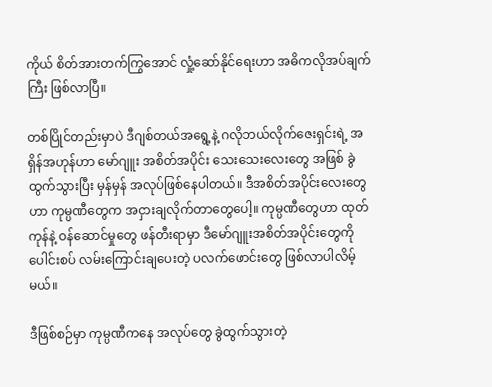ကိုယ် စိတ်အားတက်ကြွအောင် လှုံ့ဆော်နိုင်ရေးဟာ အဓိကလိုအပ်ချက်ကြီး ဖြစ်လာပြီ။

တစ်ပြိုင်တည်းမှာပဲ ဒီဂျစ်တယ်အရွေ့နဲ့ ဂလိုဘယ်လိုက်ဇေးရှင်းရဲ့ အရှိန်အဟုန်ဟာ မော်ဂျူး အစိတ်အပိုင်း သေးသေးလေးတွေ အဖြစ် ခွဲထွက်သွားပြီး မှန်မှန် အလုပ်ဖြစ်နေပါတယ်။ ဒီအစိတ်အပိုင်းလေးတွေဟာ ကုမ္ပဏီတွေက အငှားချလိုက်တာတွေပေါ့။ ကုမ္ပဏီတွေဟာ ထုတ်ကုန်နဲ့ ဝန်ဆောင်မှုတွေ ဖန်တီးရာမှာ ဒီမော်ဂျူးအစိတ်အပိုင်းတွေကို ပေါင်းစပ် လမ်းကြောင်းချပေးတဲ့ ပလက်ဖောင်းတွေ ဖြစ်လာပါလိမ့်မယ်။

ဒီဖြစ်စဉ်မှာ ကုမ္ပဏီကနေ အလုပ်တွေ ခွဲထွက်သွားတဲ့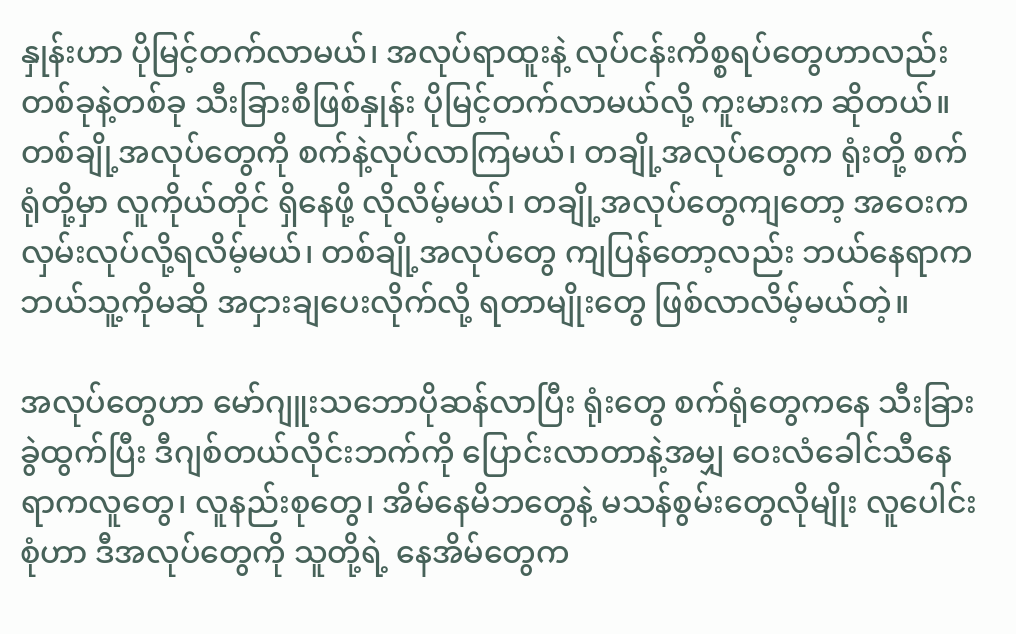နှုန်းဟာ ပိုမြင့်တက်လာမယ်၊ အလုပ်ရာထူးနဲ့ လုပ်ငန်းကိစ္စရပ်တွေဟာလည်း တစ်ခုနဲ့တစ်ခု သီးခြားစီဖြစ်နှုန်း ပိုမြင့်တက်လာမယ်လို့ ကူးမားက ဆိုတယ်။ တစ်ချို့အလုပ်တွေကို စက်နဲ့လုပ်လာကြမယ်၊ တချို့အလုပ်တွေက ရုံးတို့ စက်ရုံတို့မှာ လူကိုယ်တိုင် ရှိနေဖို့ လိုလိမ့်မယ်၊ တချို့အလုပ်တွေကျတော့ အဝေးက လှမ်းလုပ်လို့ရလိမ့်မယ်၊ တစ်ချို့အလုပ်တွေ ကျပြန်တော့လည်း ဘယ်နေရာက ဘယ်သူ့ကိုမဆို အငှားချပေးလိုက်လို့ ရတာမျိုးတွေ ဖြစ်လာလိမ့်မယ်တဲ့။

အလုပ်တွေဟာ မော်ဂျူးသဘောပိုဆန်လာပြီး ရုံးတွေ စက်ရုံတွေကနေ သီးခြားခွဲထွက်ပြီး ဒီဂျစ်တယ်လိုင်းဘက်ကို ပြောင်းလာတာနဲ့အမျှ ဝေးလံခေါင်သီနေရာကလူတွေ၊ လူနည်းစုတွေ၊ အိမ်နေမိဘတွေနဲ့ မသန်စွမ်းတွေလိုမျိုး လူပေါင်းစုံဟာ ဒီအလုပ်တွေကို သူတို့ရဲ့ နေအိမ်တွေက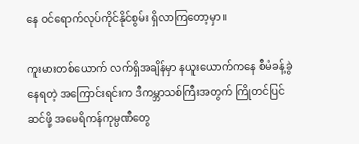နေ ဝင်ရောက်လုပ်ကိုင်နိုင်စွမ်း ရှိလာကြတော့မှာ။

ကူးမားတစ်ယောက် လက်ရှိအချိန်မှာ နယူးယောက်ကနေ စီမံခန့်ခွဲနေရတဲ့ အကြောင်းရင်းက ဒီကမ္ဘာသစ်ကြီးအတွက် ကြိုတင်ပြင်ဆင်ဖို့ အမေရိကန်ကုမ္ပဏီတွေ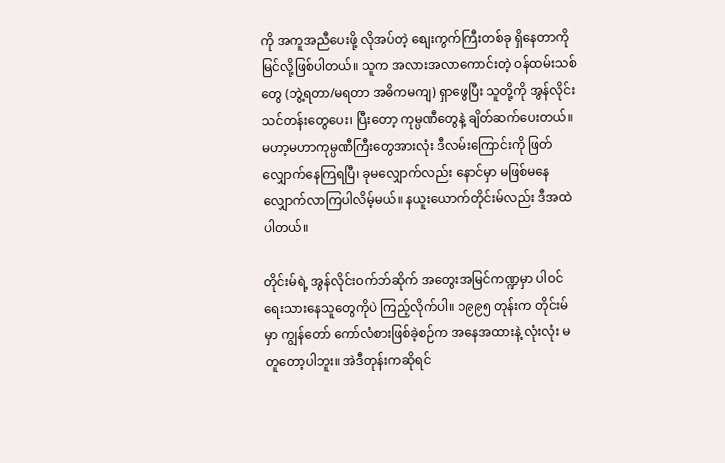ကို အကူအညီပေးဖို့ လိုအပ်တဲ့ စျေးကွက်ကြီးတစ်ခု ရှိနေတာကို မြင်လို့ဖြစ်ပါတယ်။ သူက အလားအလာကောင်းတဲ့ ဝန်ထမ်းသစ်တွေ (ဘွဲ့ရတာ/မရတာ အဓိကမကျ) ရှာဖွေပြီး သူတို့ကို အွန်လိုင်းသင်တန်းတွေပေး၊ ပြီးတော့ ကုမ္ပဏီတွေနဲ့ ချိတ်ဆက်ပေးတယ်။ မဟာ့မဟာကုမ္ပဏီကြီးတွေအားလုံး ဒီလမ်းကြောင်းကို ဖြတ်လျှောက်နေကြရပြီ၊ ခုမလျှောက်လည်း နောင်မှာ မဖြစ်မနေ လျှောက်လာကြပါလိမ့်မယ်။ နယူးယောက်တိုင်းမ်လည်း ဒီအထဲ ပါတယ်။

တိုင်းမ်ရဲ့ အွန်လိုင်းဝက်ဘ်ဆိုက် အတွေးအမြင်ကဏ္ဍမှာ ပါဝင်ရေးသားနေသူတွေကိုပဲ ကြည့်လိုက်ပါ။ ၁၉၉၅ တုန်းက တိုင်းမ်မှာ ကျွန်တော် ကော်လံစားဖြစ်ခဲ့စဉ်က အနေအထားနဲ့ လုံးလုံး မတူတော့ပါဘူး။ အဲဒီတုန်းကဆိုရင်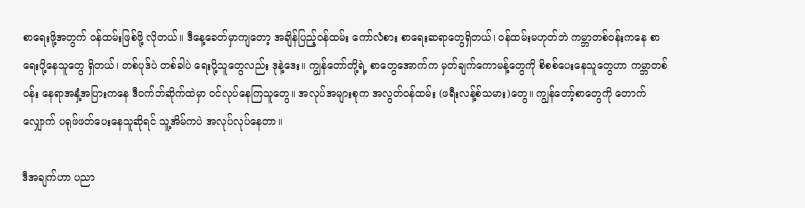စာရေးဖို့အတွက် ဝန်ထမ်းဖြစ်ဖို့ လိုတယ်။ ဒီနေ့ခေတ်မှာကျတော့ အချိန်ပြည့်ဝန်ထမ်း ကော်လံစား စာရေးဆရာတွေရှိတယ်၊ ဝန်ထမ်းမဟုတ်ဘဲ ကမ္ဘာတစ်ဝန်းကနေ စာရေးပို့နေသူတွေ ရှိတယ်၊ တစ်ပုဒ်ပဲ တစ်ခါပဲ ရေးပို့သူတွေလည်း ဒုနဲ့ဒေး။ ကျွန်တော်တို့ရဲ့ စာတွေအောက်က မှတ်ချက်ကောမန့်တွေကို စိစစ်ပေးနေသူတွေဟာ ကမ္ဘာတစ်ဝန်း နေရာအနှံ့အပြားကနေ ဒီဝက်ဘ်ဆိုက်ထဲမှာ ဝင်လုပ်နေကြသူတွေ။ အလုပ်အများစုက အလွတ်ဝန်ထမ်း (ဖရီးလန့်စ်သမား)တွေ။ ကျွန်တော့်စာတွေကို တောက်လျှောက် ပရုဖ်ဖတ်ပေးနေသူဆိုရင် သူ့အိမ်ကပဲ အလုပ်လုပ်နေတာ။

ဒီအချက်ဟာ ပညာ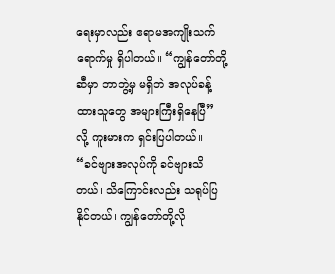ရေးမှာလည်း ဧရာမအကျိုးသက်ရောက်မှု ရှိပါတယ်။ “ကျွန်တော်တို့ဆီမှာ ဘာဘွဲ့မှ မရှိဘဲ အလုပ်ခန့်ထားသူတွေ အများကြီးရှိနေပြီ” လို့ ကူးမားက ရှင်းပြပါတယ်။ “ခင်ဗျားအလုပ်ကို ခင်ဗျားသိတယ်၊ သိကြောင်းလည်း သရုပ်ပြနိုင်တယ်၊ ကျွန်တော်တို့လို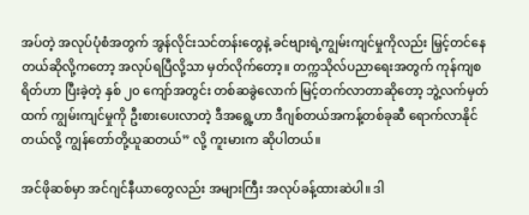အပ်တဲ့ အလုပ်ပုံစံအတွက် အွန်လိုင်းသင်တန်းတွေနဲ့ ခင်ဗျားရဲ့ကျွမ်းကျင်မှုကိုလည်း မြှင့်တင်နေတယ်ဆိုလို့ကတော့ အလုပ်ရပြီလို့သာ မှတ်လိုက်တော့။ တက္ကသိုလ်ပညာရေးအတွက် ကုန်ကျစရိတ်ဟာ ပြီးခဲ့တဲ့ နှစ် ၂၀ ကျော်အတွင်း တစ်ဆခွဲလောက် မြင့်တက်လာတာဆိုတော့ ဘွဲ့လက်မှတ်ထက် ကျွမ်းကျင်မှုကို ဦးစားပေးလာတဲ့ ဒီအရွေ့ဟာ ဒီဂျစ်တယ်အကန့်တစ်ခုဆီ ရောက်လာနိုင်တယ်လို့ ကျွန်တော်တို့ယူဆတယ်” လို့ ကူးမားက ဆိုပါတယ်။

အင်ဖိုဆစ်မှာ အင်ဂျင်နီယာတွေလည်း အများကြီး အလုပ်ခန့်ထားဆဲပါ။ ဒါ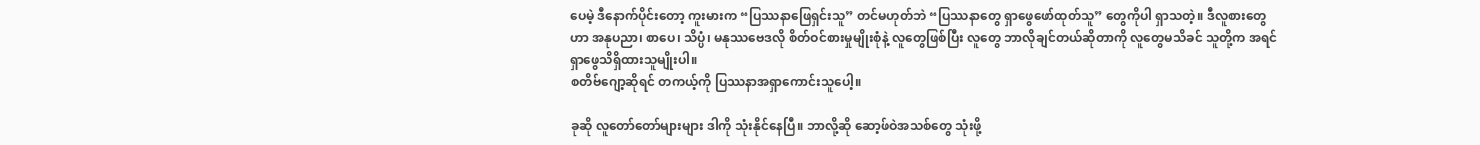ပေမဲ့ ဒီနောက်ပိုင်းတော့ ကူးမားက “ပြဿနာဖြေရှင်းသူ” တင်မဟုတ်ဘဲ “ပြဿနာတွေ ရှာဖွေဖော်ထုတ်သူ” တွေကိုပါ ရှာသတဲ့။ ဒီလူစားတွေဟာ အနုပညာ၊ စာပေ၊ သိပ္ပံ၊ မနုဿဗေဒလို စိတ်ဝင်စားမှုမျိုးစုံနဲ့ လူတွေဖြစ်ပြီး လူတွေ ဘာလိုချင်တယ်ဆိုတာကို လူတွေမသိခင် သူတို့က အရင်ရှာဖွေသိရှိထားသူမျိုးပါ။
စတိဗ်ဂျော့ဆိုရင် တကယ့်ကို ပြဿနာအရှာကောင်းသူပေါ့။

ခုဆို လူတော်တော်များများ ဒါကို သုံးနိုင်နေပြီ။ ဘာလို့ဆို ဆော့ဖ်ဝဲအသစ်တွေ သုံးဖို့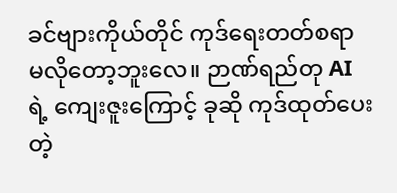ခင်ဗျားကိုယ်တိုင် ကုဒ်ရေးတတ်စရာ မလိုတော့ဘူးလေ။ ဉာဏ်ရည်တု AI ရဲ့ ကျေးဇူးကြောင့် ခုဆို ကုဒ်ထုတ်ပေးတဲ့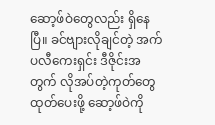ဆော့ဖ်ဝဲတွေလည်း ရှိနေပြီ။ ခင်ဗျားလိုချင်တဲ့ အက်ပလီကေးရှင်း ဒီဇိုင်းအတွက် လိုအပ်တဲ့ကုတ်တွေ ထုတ်ပေးဖို့ ဆော့ဖ်ဝဲကို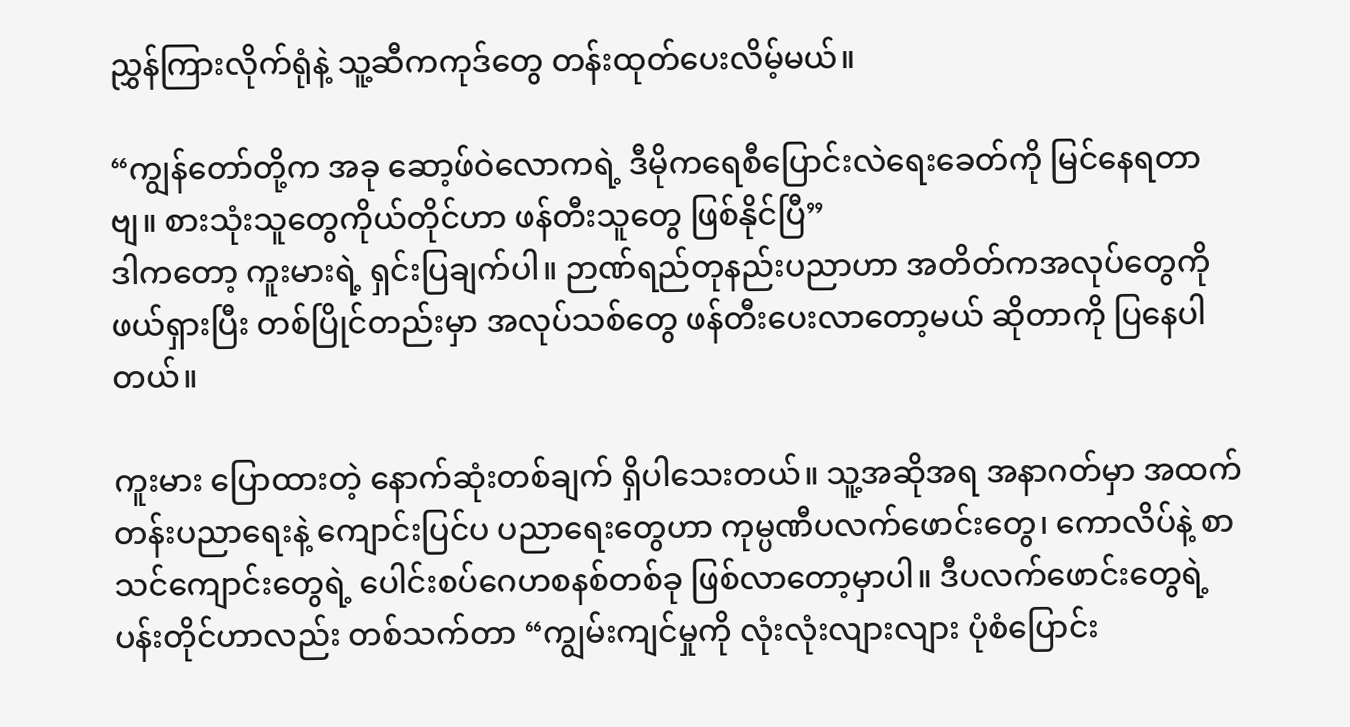ညွှန်ကြားလိုက်ရုံနဲ့ သူ့ဆီကကုဒ်တွေ တန်းထုတ်ပေးလိမ့်မယ်။

“ကျွန်တော်တို့က အခု ဆော့ဖ်ဝဲလောကရဲ့ ဒီမိုကရေစီပြောင်းလဲရေးခေတ်ကို မြင်နေရတာဗျ။ စားသုံးသူတွေကိုယ်တိုင်ဟာ ဖန်တီးသူတွေ ဖြစ်နိုင်ပြီ”
ဒါကတော့ ကူးမားရဲ့ ရှင်းပြချက်ပါ။ ဉာဏ်ရည်တုနည်းပညာဟာ အတိတ်ကအလုပ်တွေကို ဖယ်ရှားပြီး တစ်ပြိုင်တည်းမှာ အလုပ်သစ်တွေ ဖန်တီးပေးလာတော့မယ် ဆိုတာကို ပြနေပါတယ်။

ကူးမား ပြောထားတဲ့ နောက်ဆုံးတစ်ချက် ရှိပါသေးတယ်။ သူ့အဆိုအရ အနာဂတ်မှာ အထက်တန်းပညာရေးနဲ့ ကျောင်းပြင်ပ ပညာရေးတွေဟာ ကုမ္ပဏီပလက်ဖောင်းတွေ၊ ကောလိပ်နဲ့ စာသင်ကျောင်းတွေရဲ့ ပေါင်းစပ်ဂေဟစနစ်တစ်ခု ဖြစ်လာတော့မှာပါ။ ဒီပလက်ဖောင်းတွေရဲ့ ပန်းတိုင်ဟာလည်း တစ်သက်တာ “ကျွမ်းကျင်မှုကို လုံးလုံးလျားလျား ပုံစံပြောင်း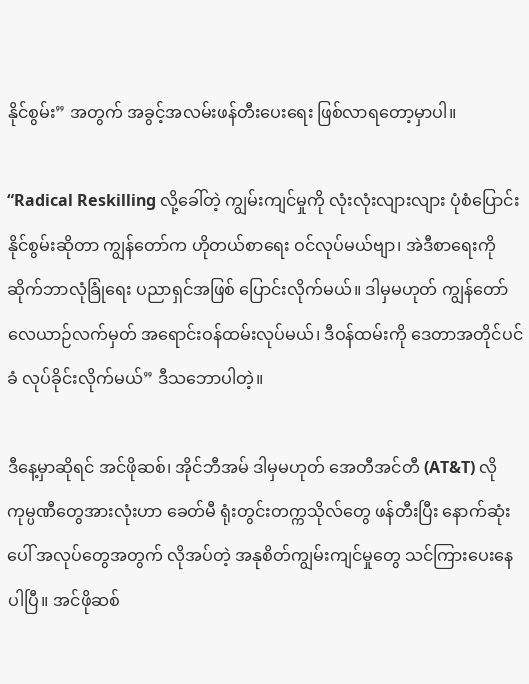နိုင်စွမ်း” အတွက် အခွင့်အလမ်းဖန်တီးပေးရေး ဖြစ်လာရတော့မှာပါ။

“Radical Reskilling လို့ခေါ်တဲ့ ကျွမ်းကျင်မှုကို လုံးလုံးလျားလျား ပုံစံပြောင်းနိုင်စွမ်းဆိုတာ ကျွန်တော်က ဟိုတယ်စာရေး ဝင်လုပ်မယ်ဗျာ၊ အဲဒီစာရေးကို ဆိုက်ဘာလုံခြုံရေး ပညာရှင်အဖြစ် ပြောင်းလိုက်မယ်။ ဒါမှမဟုတ် ကျွန်တော် လေယာဉ်လက်မှတ် အရောင်းဝန်ထမ်းလုပ်မယ်၊ ဒီဝန်ထမ်းကို ဒေတာအတိုင်ပင်ခံ လုပ်ခိုင်းလိုက်မယ်” ဒီသဘောပါတဲ့။

ဒီနေ့မှာဆိုရင် အင်ဖိုဆစ်၊ အိုင်ဘီအမ် ဒါမှမဟုတ် အေတီအင်တီ (AT&T) လို ကုမ္ပဏီတွေအားလုံးဟာ ခေတ်မီ ရုံးတွင်းတက္ကသိုလ်တွေ ဖန်တီးပြီး နောက်ဆုံးပေါ် အလုပ်တွေအတွက် လိုအပ်တဲ့ အနုစိတ်ကျွမ်းကျင်မှုတွေ သင်ကြားပေးနေပါပြီ။ အင်ဖိုဆစ်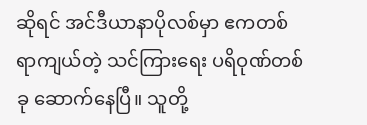ဆိုရင် အင်ဒီယာနာပိုလစ်မှာ ဧကတစ်ရာကျယ်တဲ့ သင်ကြားရေး ပရိဝုဏ်တစ်ခု ဆောက်နေပြီ။ သူတို့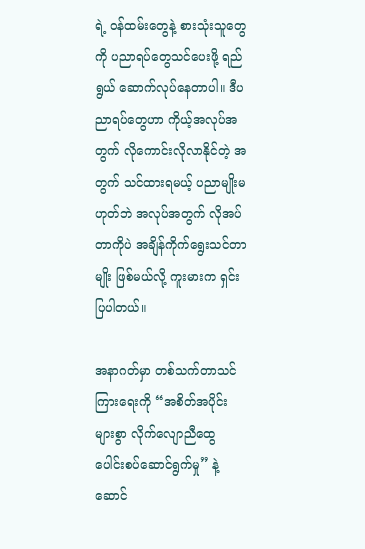ရဲ့ ဝန်ထမ်းတွေနဲ့ စားသုံးသူတွေကို ပညာရပ်တွေသင်ပေးဖို့ ရည်ရွယ် ဆောက်လုပ်နေတာပါ။ ဒီပညာရပ်တွေဟာ ကိုယ့်အလုပ်အတွက် လိုကောင်းလိုလာနိုင်တဲ့ အတွက် သင်ထားရမယ့် ပညာမျိုးမဟုတ်ဘဲ အလုပ်အတွက် လိုအပ်တာကိုပဲ အချိန်ကိုက်ရွေးသင်တာမျိုး ဖြစ်မယ်လို့ ကူးမားက ရှင်းပြပါတယ်။

အနာဂတ်မှာ တစ်သက်တာသင်ကြားရေးကို “အစိတ်အပိုင်းများစွာ လိုက်လျောညီထွေ ပေါင်းစပ်ဆောင်ရွက်မှု” နဲ့ ဆောင်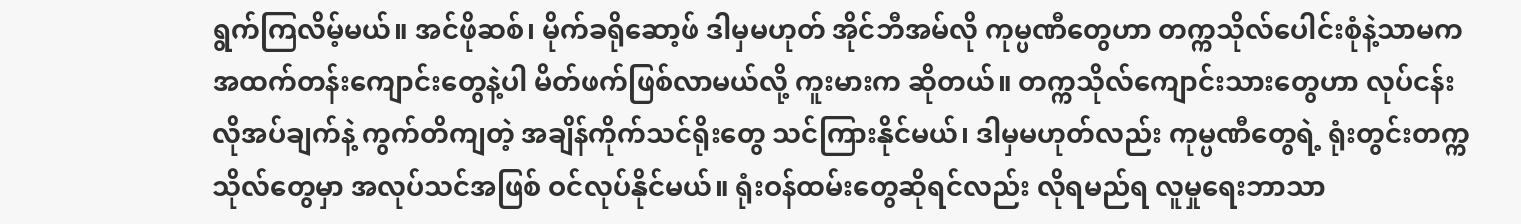ရွက်ကြလိမ့်မယ်။ အင်ဖိုဆစ်၊ မိုက်ခရိုဆော့ဖ် ဒါမှမဟုတ် အိုင်ဘီအမ်လို ကုမ္ပဏီတွေဟာ တက္ကသိုလ်ပေါင်းစုံနဲ့သာမက အထက်တန်းကျောင်းတွေနဲ့ပါ မိတ်ဖက်ဖြစ်လာမယ်လို့ ကူးမားက ဆိုတယ်။ တက္ကသိုလ်ကျောင်းသားတွေဟာ လုပ်ငန်းလိုအပ်ချက်နဲ့ ကွက်တိကျတဲ့ အချိန်ကိုက်သင်ရိုးတွေ သင်ကြားနိုင်မယ်၊ ဒါမှမဟုတ်လည်း ကုမ္ပဏီတွေရဲ့ ရုံးတွင်းတက္ကသိုလ်တွေမှာ အလုပ်သင်အဖြစ် ဝင်လုပ်နိုင်မယ်။ ရုံးဝန်ထမ်းတွေဆိုရင်လည်း လိုရမည်ရ လူမှုရေးဘာသာ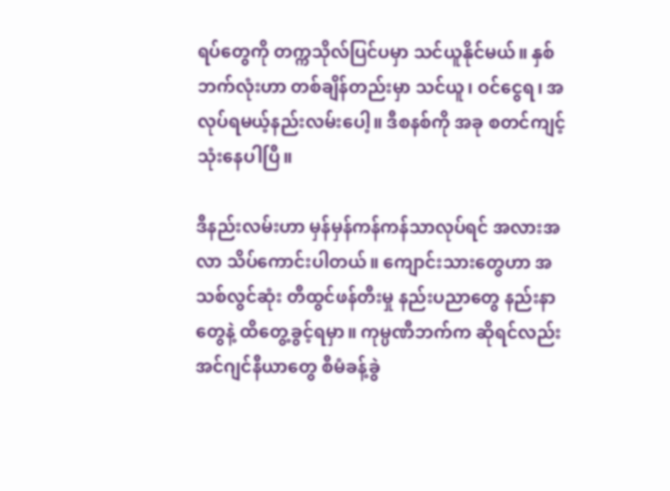ရပ်တွေကို တက္ကသိုလ်ပြင်ပမှာ သင်ယူနိုင်မယ်။ နှစ်ဘက်လုံးဟာ တစ်ချိန်တည်းမှာ သင်ယူ၊ ဝင်ငွေရ၊ အလုပ်ရမယ့်နည်းလမ်းပေါ့။ ဒီစနစ်ကို အခု စတင်ကျင့်သုံးနေပါပြီ။

ဒီနည်းလမ်းဟာ မှန်မှန်ကန်ကန်သာလုပ်ရင် အလားအလာ သိပ်ကောင်းပါတယ်။ ကျောင်းသားတွေဟာ အသစ်လွင်ဆုံး တီထွင်ဖန်တီးမှု နည်းပညာတွေ နည်းနာတွေနဲ့ ထိတွေ့ခွင့်ရမှာ။ ကုမ္ပဏီဘက်က ဆိုရင်လည်း အင်ဂျင်နီယာတွေ စီမံခန့်ခွဲ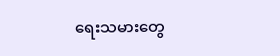ရေးသမားတွေ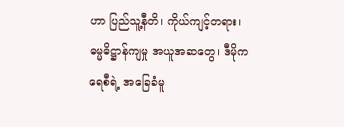ဟာ ပြည်သူ့နီတိ၊ ကိုယ်ကျင့်တရား၊ ဓမ္မဓိဋ္ဌာန်ကျမှု အယူအဆတွေ၊ ဒီမိုကရေစီရဲ့ အခြေခံမူ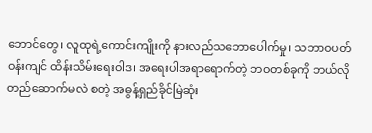ဘောင်တွေ၊ လူထုရဲ့ကောင်းကျိုးကို နားလည်သဘောပေါက်မှု၊ သဘာဝပတ်ဝန်းကျင် ထိန်းသိမ်းရေးဝါဒ၊ အရေးပါအရာရောက်တဲ့ ဘဝတစ်ခုကို ဘယ်လိုတည်ဆောက်မလဲ စတဲ့ အဓွန့်ရှည်ခိုင်မြဲဆုံး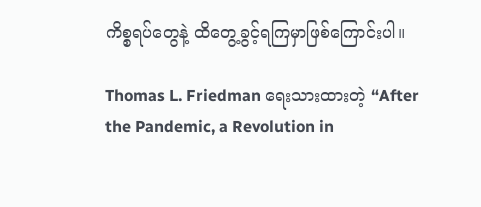ကိစ္စရပ်တွေနဲ့ ထိတွေ့ခွင့်ရကြမှာဖြစ်ကြောင်းပါ။

Thomas L. Friedman ရေးသားထားတဲ့ “After the Pandemic, a Revolution in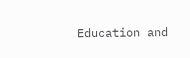Education and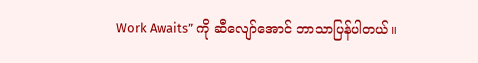Work Awaits” ကို ဆီလျော်အောင် ဘာသာပြန်ပါတယ်။